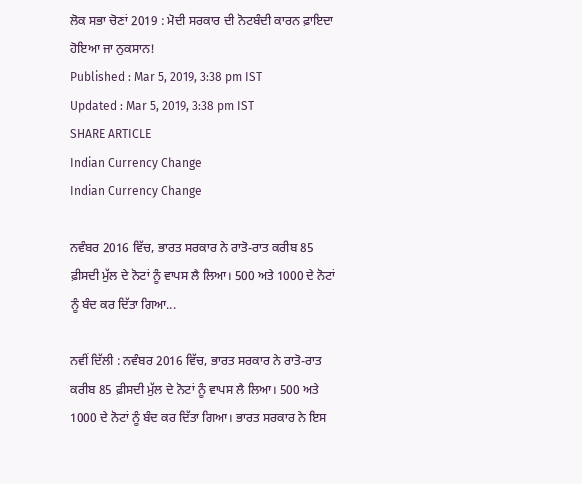ਲੋਕ ਸਭਾ ਚੋਣਾਂ 2019 : ਮੋਦੀ ਸਰਕਾਰ ਦੀ ਨੋਟਬੰਦੀ ਕਾਰਨ ਫ਼ਾਇਦਾ ਹੋਇਆ ਜਾ ਨੁਕਸਾਨ!
Published : Mar 5, 2019, 3:38 pm IST
Updated : Mar 5, 2019, 3:38 pm IST
SHARE ARTICLE
Indian Currency Change
Indian Currency Change

ਨਵੰਬਰ 2016 ਵਿੱਚ, ਭਾਰਤ ਸਰਕਾਰ ਨੇ ਰਾਤੋ-ਰਾਤ ਕਰੀਬ 85 ਫ਼ੀਸਦੀ ਮੁੱਲ ਦੇ ਨੋਟਾਂ ਨੂੰ ਵਾਪਸ ਲੈ ਲਿਆ। 500 ਅਤੇ 1000 ਦੇ ਨੋਟਾਂ ਨੂੰ ਬੰਦ ਕਰ ਦਿੱਤਾ ਗਿਆ...

ਨਵੀਂ ਦਿੱਲੀ : ਨਵੰਬਰ 2016 ਵਿੱਚ, ਭਾਰਤ ਸਰਕਾਰ ਨੇ ਰਾਤੋ-ਰਾਤ ਕਰੀਬ 85 ਫ਼ੀਸਦੀ ਮੁੱਲ ਦੇ ਨੋਟਾਂ ਨੂੰ ਵਾਪਸ ਲੈ ਲਿਆ। 500 ਅਤੇ 1000 ਦੇ ਨੋਟਾਂ ਨੂੰ ਬੰਦ ਕਰ ਦਿੱਤਾ ਗਿਆ। ਭਾਰਤ ਸਰਕਾਰ ਨੇ ਇਸ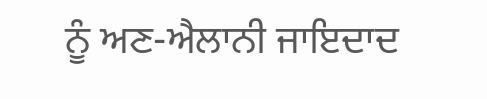ਨੂੰ ਅਣ-ਐਲਾਨੀ ਜਾਇਦਾਦ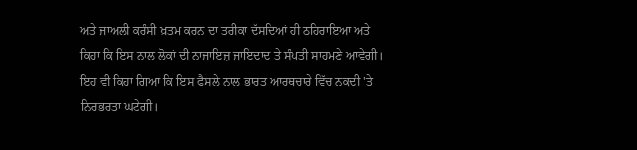ਅਤੇ ਜਾਅਲੀ ਕਰੰਸੀ ਖ਼ਤਮ ਕਰਨ ਦਾ ਤਰੀਕਾ ਦੱਸਦਿਆਂ ਹੀ ਠਹਿਰਾਇਆ ਅਤੇ ਕਿਹਾ ਕਿ ਇਸ ਨਾਲ ਲੋਕਾਂ ਦੀ ਨਾਜਾਇਜ਼ ਜਾਇਦਾਦ ਤੇ ਸੰਪਤੀ ਸਾਹਮਣੇ ਆਵੇਗੀ। ਇਹ ਵੀ ਕਿਹਾ ਗਿਆ ਕਿ ਇਸ ਫੈਸਲੇ ਨਾਲ ਭਾਰਤ ਆਰਥਚਾਰੇ ਵਿੱਚ ਨਕਦੀ 'ਤੇ ਨਿਰਭਰਤਾ ਘਟੇਗੀ।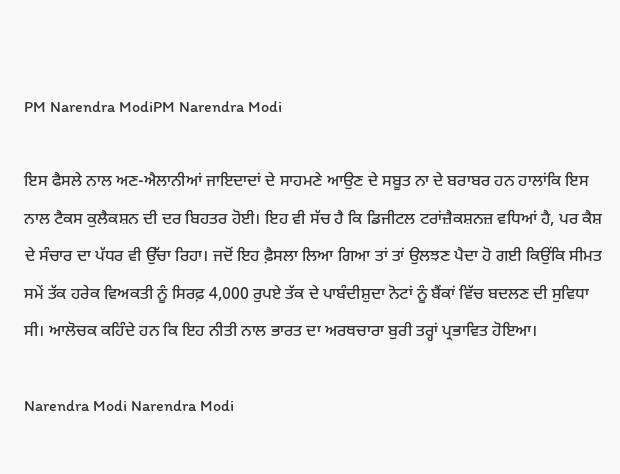PM Narendra ModiPM Narendra Modi

ਇਸ ਫੈਸਲੇ ਨਾਲ ਅਣ-ਐਲਾਨੀਆਂ ਜਾਇਦਾਦਾਂ ਦੇ ਸਾਹਮਣੇ ਆਉਣ ਦੇ ਸਬੂਤ ਨਾ ਦੇ ਬਰਾਬਰ ਹਨ ਹਾਲਾਂਕਿ ਇਸ ਨਾਲ ਟੈਕਸ ਕੁਲੈਕਸ਼ਨ ਦੀ ਦਰ ਬਿਹਤਰ ਹੋਈ। ਇਹ ਵੀ ਸੱਚ ਹੈ ਕਿ ਡਿਜੀਟਲ ਟਰਾਂਜ਼ੈਕਸ਼ਨਜ਼ ਵਧਿਆਂ ਹੈ, ਪਰ ਕੈਸ਼ ਦੇ ਸੰਚਾਰ ਦਾ ਪੱਧਰ ਵੀ ਉੱਚਾ ਰਿਹਾ। ਜਦੋਂ ਇਹ ਫ਼ੈਸਲਾ ਲਿਆ ਗਿਆ ਤਾਂ ਤਾਂ ਉਲਝਣ ਪੈਦਾ ਹੋ ਗਈ ਕਿਉਂਕਿ ਸੀਮਤ ਸਮੇਂ ਤੱਕ ਹਰੇਕ ਵਿਅਕਤੀ ਨੂੰ ਸਿਰਫ਼ 4,000 ਰੁਪਏ ਤੱਕ ਦੇ ਪਾਬੰਦੀਸ਼ੁਦਾ ਨੋਟਾਂ ਨੂੰ ਬੈਂਕਾਂ ਵਿੱਚ ਬਦਲਣ ਦੀ ਸੁਵਿਧਾ ਸੀ। ਆਲੋਚਕ ਕਹਿੰਦੇ ਹਨ ਕਿ ਇਹ ਨੀਤੀ ਨਾਲ ਭਾਰਤ ਦਾ ਅਰਥਚਾਰਾ ਬੁਰੀ ਤਰ੍ਹਾਂ ਪ੍ਰਭਾਵਿਤ ਹੋਇਆ।

Narendra Modi Narendra Modi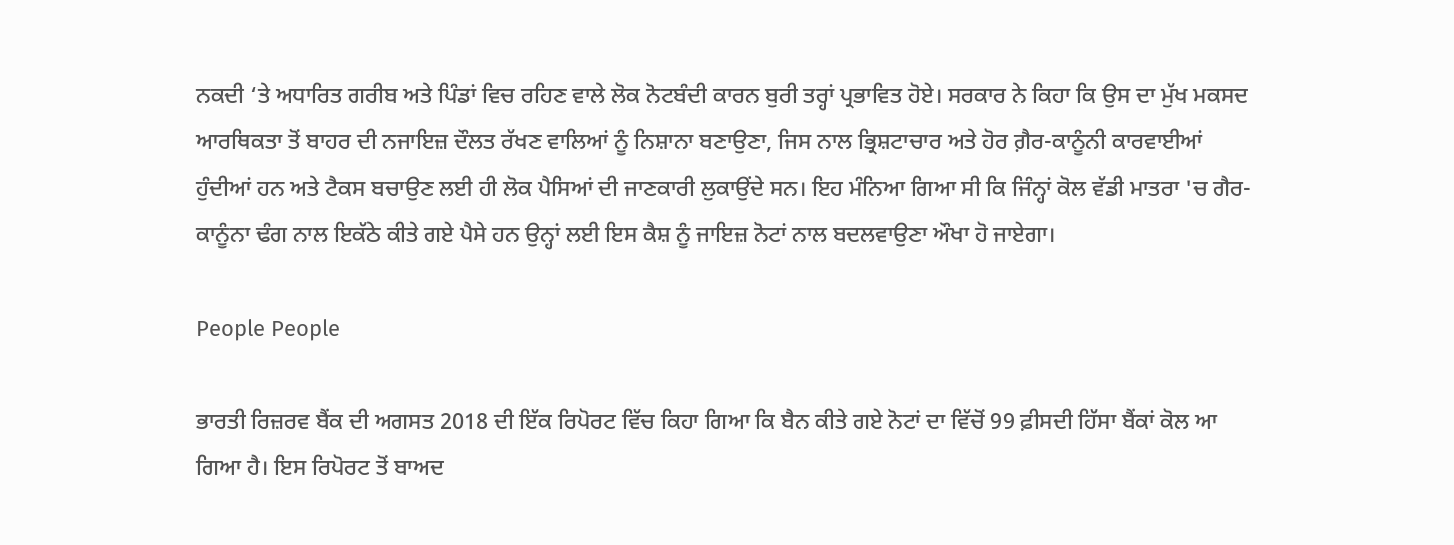ਨਕਦੀ ‘ਤੇ ਅਧਾਰਿਤ ਗਰੀਬ ਅਤੇ ਪਿੰਡਾਂ ਵਿਚ ਰਹਿਣ ਵਾਲੇ ਲੋਕ ਨੋਟਬੰਦੀ ਕਾਰਨ ਬੁਰੀ ਤਰ੍ਹਾਂ ਪ੍ਰਭਾਵਿਤ ਹੋਏ। ਸਰਕਾਰ ਨੇ ਕਿਹਾ ਕਿ ਉਸ ਦਾ ਮੁੱਖ ਮਕਸਦ ਆਰਥਿਕਤਾ ਤੋਂ ਬਾਹਰ ਦੀ ਨਜਾਇਜ਼ ਦੌਲਤ ਰੱਖਣ ਵਾਲਿਆਂ ਨੂੰ ਨਿਸ਼ਾਨਾ ਬਣਾਉਣਾ, ਜਿਸ ਨਾਲ ਭ੍ਰਿਸ਼ਟਾਚਾਰ ਅਤੇ ਹੋਰ ਗ਼ੈਰ-ਕਾਨੂੰਨੀ ਕਾਰਵਾਈਆਂ ਹੁੰਦੀਆਂ ਹਨ ਅਤੇ ਟੈਕਸ ਬਚਾਉਣ ਲਈ ਹੀ ਲੋਕ ਪੈਸਿਆਂ ਦੀ ਜਾਣਕਾਰੀ ਲੁਕਾਉਂਦੇ ਸਨ। ਇਹ ਮੰਨਿਆ ਗਿਆ ਸੀ ਕਿ ਜਿੰਨ੍ਹਾਂ ਕੋਲ ਵੱਡੀ ਮਾਤਰਾ 'ਚ ਗੈਰ-ਕਾਨੂੰਨਾ ਢੰਗ ਨਾਲ ਇਕੱਠੇ ਕੀਤੇ ਗਏ ਪੈਸੇ ਹਨ ਉਨ੍ਹਾਂ ਲਈ ਇਸ ਕੈਸ਼ ਨੂੰ ਜਾਇਜ਼ ਨੋਟਾਂ ਨਾਲ ਬਦਲਵਾਉਣਾ ਔਖਾ ਹੋ ਜਾਏਗਾ।

People People

ਭਾਰਤੀ ਰਿਜ਼ਰਵ ਬੈਂਕ ਦੀ ਅਗਸਤ 2018 ਦੀ ਇੱਕ ਰਿਪੋਰਟ ਵਿੱਚ ਕਿਹਾ ਗਿਆ ਕਿ ਬੈਨ ਕੀਤੇ ਗਏ ਨੋਟਾਂ ਦਾ ਵਿੱਚੋਂ 99 ਫ਼ੀਸਦੀ ਹਿੱਸਾ ਬੈਂਕਾਂ ਕੋਲ ਆ ਗਿਆ ਹੈ। ਇਸ ਰਿਪੋਰਟ ਤੋਂ ਬਾਅਦ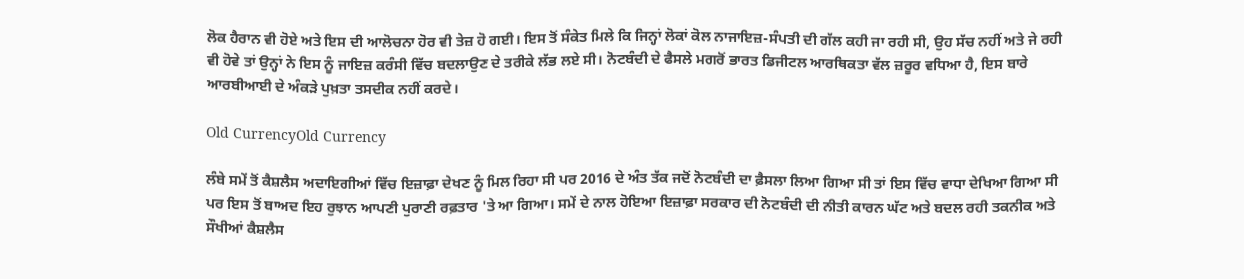ਲੋਕ ਹੈਰਾਨ ਵੀ ਹੋਏ ਅਤੇ ਇਸ ਦੀ ਆਲੋਚਨਾ ਹੋਰ ਵੀ ਤੇਜ਼ ਹੋ ਗਈ। ਇਸ ਤੋਂ ਸੰਕੇਤ ਮਿਲੇ ਕਿ ਜਿਨ੍ਹਾਂ ਲੋਕਾਂ ਕੋਲ ਨਾਜਾਇਜ਼-ਸੰਪਤੀ ਦੀ ਗੱਲ ਕਹੀ ਜਾ ਰਹੀ ਸੀ, ਉਹ ਸੱਚ ਨਹੀਂ ਅਤੇ ਜੇ ਰਹੀ ਵੀ ਹੋਵੇ ਤਾਂ ਉਨ੍ਹਾਂ ਨੇ ਇਸ ਨੂੰ ਜਾਇਜ਼ ਕਰੰਸੀ ਵਿੱਚ ਬਦਲਾਉਣ ਦੇ ਤਰੀਕੇ ਲੱਭ ਲਏ ਸੀ। ਨੋਟਬੰਦੀ ਦੇ ਫੈਸਲੇ ਮਗਰੋਂ ਭਾਰਤ ਡਿਜੀਟਲ ਆਰਥਿਕਤਾ ਵੱਲ ਜ਼ਰੂਰ ਵਧਿਆ ਹੈ, ਇਸ ਬਾਰੇ ਆਰਬੀਆਈ ਦੇ ਅੰਕੜੇ ਪੁਖ਼ਤਾ ਤਸਦੀਕ ਨਹੀਂ ਕਰਦੇ।

Old CurrencyOld Currency

ਲੰਬੇ ਸਮੇਂ ਤੋਂ ਕੈਸ਼ਲੈਸ ਅਦਾਇਗੀਆਂ ਵਿੱਚ ਇਜ਼ਾਫ਼ਾ ਦੇਖਣ ਨੂੰ ਮਿਲ ਰਿਹਾ ਸੀ ਪਰ 2016 ਦੇ ਅੰਤ ਤੱਕ ਜਦੋਂ ਨੋਟਬੰਦੀ ਦਾ ਫ਼ੈਸਲਾ ਲਿਆ ਗਿਆ ਸੀ ਤਾਂ ਇਸ ਵਿੱਚ ਵਾਧਾ ਦੇਖਿਆ ਗਿਆ ਸੀ ਪਰ ਇਸ ਤੋਂ ਬਾਅਦ ਇਹ ਰੁਝਾਨ ਆਪਣੀ ਪੁਰਾਣੀ ਰਫ਼ਤਾਰ 'ਤੇ ਆ ਗਿਆ। ਸਮੇਂ ਦੇ ਨਾਲ ਹੋਇਆ ਇਜ਼ਾਫ਼ਾ ਸਰਕਾਰ ਦੀ ਨੋਟਬੰਦੀ ਦੀ ਨੀਤੀ ਕਾਰਨ ਘੱਟ ਅਤੇ ਬਦਲ ਰਹੀ ਤਕਨੀਕ ਅਤੇ ਸੌਖੀਆਂ ਕੈਸ਼ਲੈਸ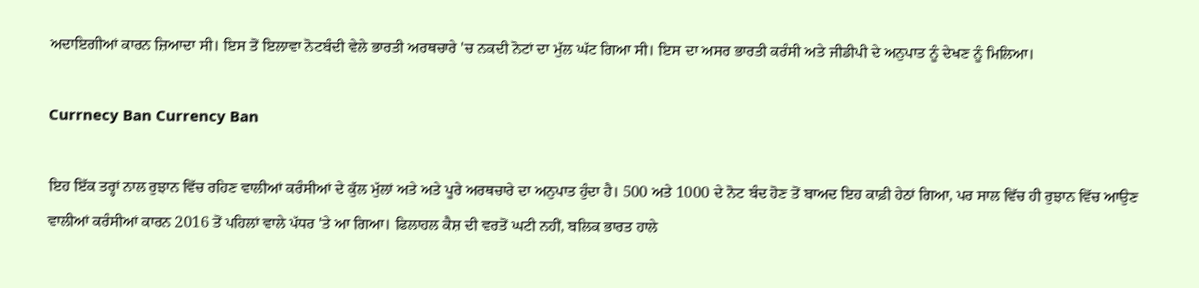ਅਦਾਇਗੀਆਂ ਕਾਰਨ ਜ਼ਿਆਦਾ ਸੀ। ਇਸ ਤੋਂ ਇਲਾਵਾ ਨੋਟਬੰਦੀ ਵੇਲੇ ਭਾਰਤੀ ਅਰਥਚਾਰੇ 'ਚ ਨਕਦੀ ਨੋਟਾਂ ਦਾ ਮੁੱਲ ਘੱਟ ਗਿਆ ਸੀ। ਇਸ ਦਾ ਅਸਰ ਭਾਰਤੀ ਕਰੰਸੀ ਅਤੇ ਜੀਡੀਪੀ ਦੇ ਅਨੁਪਾਤ ਨੂੰ ਦੇਖਣ ਨੂੰ ਮਿਲਿਆ।

Currnecy Ban Currency Ban

ਇਹ ਇੱਕ ਤਰ੍ਹਾਂ ਨਾਲ ਰੁਝਾਨ ਵਿੱਚ ਰਹਿਣ ਵਾਲੀਆਂ ਕਰੰਸੀਆਂ ਦੇ ਕੁੱਲ ਮੁੱਲਾਂ ਅਤੇ ਅਤੇ ਪੂਰੇ ਅਰਥਚਾਰੇ ਦਾ ਅਨੁਪਾਤ ਹੁੰਦਾ ਹੈ। 500 ਅਤੇ 1000 ਦੇ ਨੋਟ ਬੰਦ ਹੋਣ ਤੋਂ ਬਾਅਦ ਇਹ ਕਾਫ਼ੀ ਹੇਠਾਂ ਗਿਆ, ਪਰ ਸਾਲ ਵਿੱਚ ਹੀ ਰੁਝਾਨ ਵਿੱਚ ਆਉਣ ਵਾਲੀਆਂ ਕਰੰਸੀਆਂ ਕਾਰਨ 2016 ਤੋਂ ਪਹਿਲਾਂ ਵਾਲੇ ਪੱਧਰ 'ਤੇ ਆ ਗਿਆ। ਫਿਲਾਹਲ ਕੈਸ਼ ਦੀ ਵਰਤੋਂ ਘਟੀ ਨਹੀਂ, ਬਲਿਕ ਭਾਰਤ ਹਾਲੇ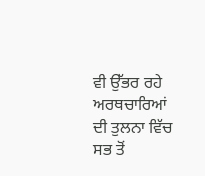ਵੀ ਉੱਭਰ ਰਹੇ ਅਰਥਚਾਰਿਆਂ ਦੀ ਤੁਲਨਾ ਵਿੱਚ ਸਭ ਤੋਂ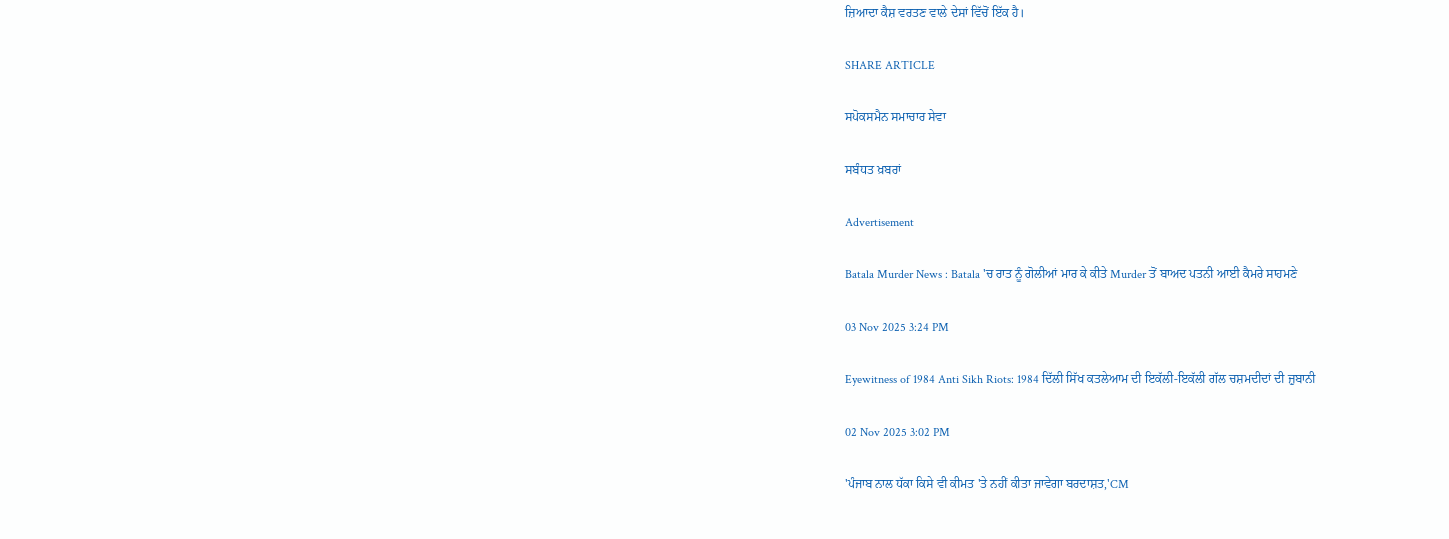ਜ਼ਿਆਦਾ ਕੈਸ਼ ਵਰਤਣ ਵਾਲੇ ਦੇਸਾਂ ਵਿੱਚੋਂ ਇੱਕ ਹੈ।

SHARE ARTICLE

ਸਪੋਕਸਮੈਨ ਸਮਾਚਾਰ ਸੇਵਾ

ਸਬੰਧਤ ਖ਼ਬਰਾਂ

Advertisement

Batala Murder News : Batala 'ਚ ਰਾਤ ਨੂੰ ਗੋਲੀਆਂ ਮਾਰ ਕੇ ਕੀਤੇ Murder ਤੋਂ ਬਾਅਦ ਪਤਨੀ ਆਈ ਕੈਮਰੇ ਸਾਹਮਣੇ

03 Nov 2025 3:24 PM

Eyewitness of 1984 Anti Sikh Riots: 1984 ਦਿੱਲੀ ਸਿੱਖ ਕਤਲੇਆਮ ਦੀ ਇਕੱਲੀ-ਇਕੱਲੀ ਗੱਲ ਚਸ਼ਮਦੀਦਾਂ ਦੀ ਜ਼ੁਬਾਨੀ

02 Nov 2025 3:02 PM

'ਪੰਜਾਬ ਨਾਲ ਧੱਕਾ ਕਿਸੇ ਵੀ ਕੀਮਤ 'ਤੇ ਨਹੀਂ ਕੀਤਾ ਜਾਵੇਗਾ ਬਰਦਾਸ਼ਤ,'CM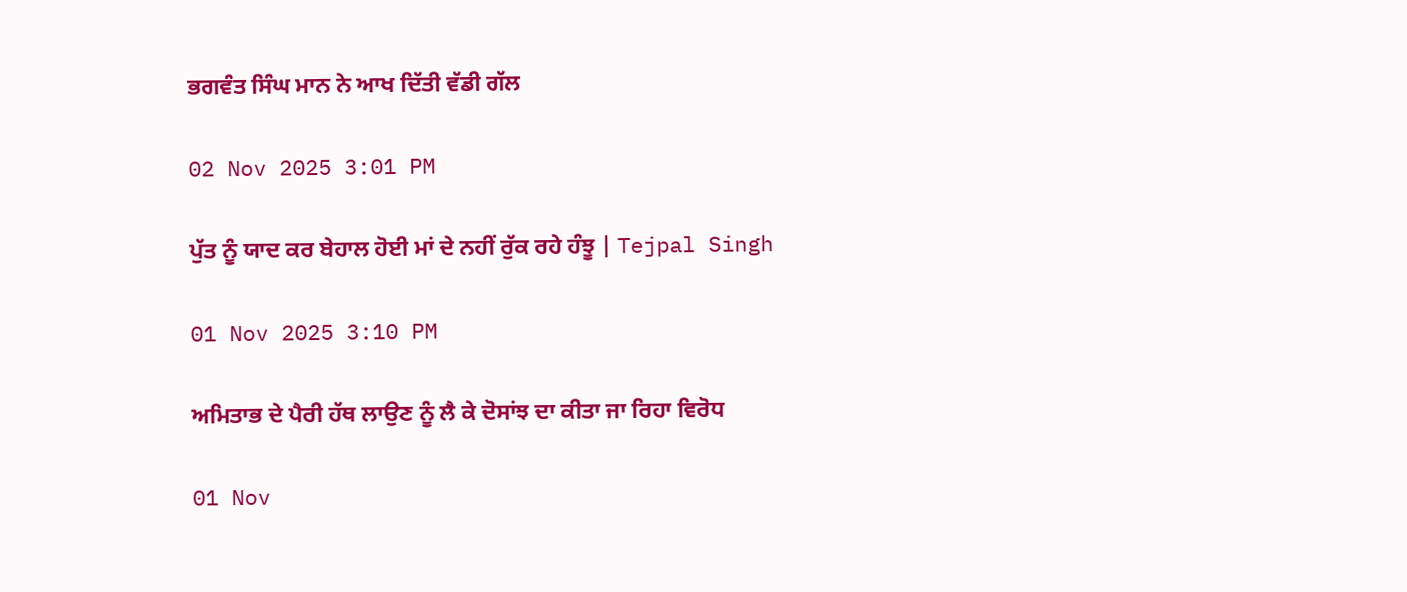ਭਗਵੰਤ ਸਿੰਘ ਮਾਨ ਨੇ ਆਖ ਦਿੱਤੀ ਵੱਡੀ ਗੱਲ

02 Nov 2025 3:01 PM

ਪੁੱਤ ਨੂੰ ਯਾਦ ਕਰ ਬੇਹਾਲ ਹੋਈ ਮਾਂ ਦੇ ਨਹੀਂ ਰੁੱਕ ਰਹੇ ਹੰਝੂ | Tejpal Singh

01 Nov 2025 3:10 PM

ਅਮਿਤਾਭ ਦੇ ਪੈਰੀ ਹੱਥ ਲਾਉਣ ਨੂੰ ਲੈ ਕੇ ਦੋਸਾਂਝ ਦਾ ਕੀਤਾ ਜਾ ਰਿਹਾ ਵਿਰੋਧ

01 Nov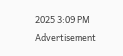2025 3:09 PM
Advertisement